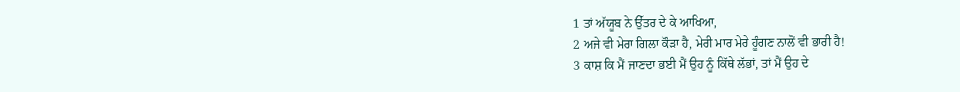1 ਤਾਂ ਅੱਯੂਬ ਨੇ ਉੱਤਰ ਦੇ ਕੇ ਆਖਿਆ,
2 ਅਜੇ ਵੀ ਮੇਰਾ ਗਿਲਾ ਕੌੜਾ ਹੈ, ਮੇਰੀ ਮਾਰ ਮੇਰੇ ਹੂੰਗਣ ਨਾਲੋਂ ਵੀ ਭਾਰੀ ਹੈ!
3 ਕਾਸ਼ ਕਿ ਮੈਂ ਜਾਣਦਾ ਭਈ ਮੈਂ ਉਹ ਨੂੰ ਕਿੱਥੇ ਲੱਭਾਂ, ਤਾਂ ਮੈਂ ਉਹ ਦੇ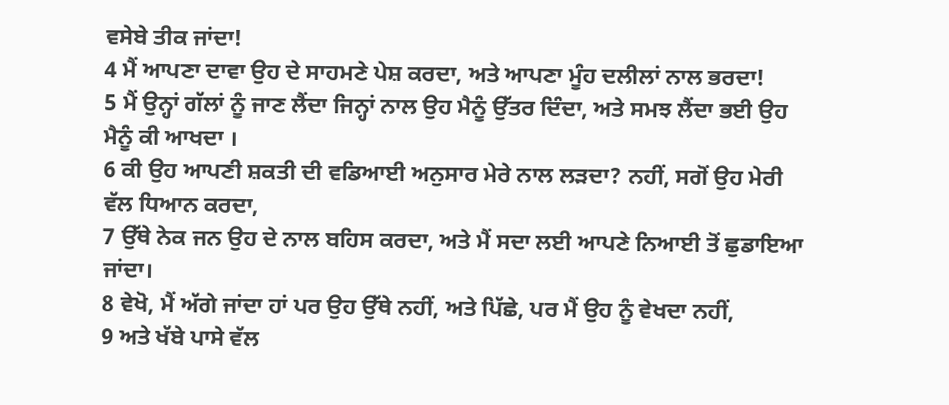ਵਸੇਬੇ ਤੀਕ ਜਾਂਦਾ!
4 ਮੈਂ ਆਪਣਾ ਦਾਵਾ ਉਹ ਦੇ ਸਾਹਮਣੇ ਪੇਸ਼ ਕਰਦਾ, ਅਤੇ ਆਪਣਾ ਮੂੰਹ ਦਲੀਲਾਂ ਨਾਲ ਭਰਦਾ!
5 ਮੈਂ ਉਨ੍ਹਾਂ ਗੱਲਾਂ ਨੂੰ ਜਾਣ ਲੈਂਦਾ ਜਿਨ੍ਹਾਂ ਨਾਲ ਉਹ ਮੈਨੂੰ ਉੱਤਰ ਦਿੰਦਾ, ਅਤੇ ਸਮਝ ਲੈਂਦਾ ਭਈ ਉਹ ਮੈਨੂੰ ਕੀ ਆਖਦਾ ।
6 ਕੀ ਉਹ ਆਪਣੀ ਸ਼ਕਤੀ ਦੀ ਵਡਿਆਈ ਅਨੁਸਾਰ ਮੇਰੇ ਨਾਲ ਲੜਦਾ? ਨਹੀਂ, ਸਗੋਂ ਉਹ ਮੇਰੀ ਵੱਲ ਧਿਆਨ ਕਰਦਾ,
7 ਉੱਥੇ ਨੇਕ ਜਨ ਉਹ ਦੇ ਨਾਲ ਬਹਿਸ ਕਰਦਾ, ਅਤੇ ਮੈਂ ਸਦਾ ਲਈ ਆਪਣੇ ਨਿਆਈ ਤੋਂ ਛੁਡਾਇਆ ਜਾਂਦਾ।
8 ਵੇਖੋ, ਮੈਂ ਅੱਗੇ ਜਾਂਦਾ ਹਾਂ ਪਰ ਉਹ ਉੱਥੇ ਨਹੀਂ, ਅਤੇ ਪਿੱਛੇ, ਪਰ ਮੈਂ ਉਹ ਨੂੰ ਵੇਖਦਾ ਨਹੀਂ,
9 ਅਤੇ ਖੱਬੇ ਪਾਸੇ ਵੱਲ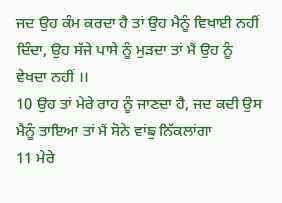ਜਦ ਉਹ ਕੰਮ ਕਰਦਾ ਹੈ ਤਾਂ ਉਹ ਮੈਨੂੰ ਵਿਖਾਈ ਨਹੀਂ ਦਿੰਦਾ, ਉਹ ਸੱਜੇ ਪਾਸੇ ਨੂੰ ਮੁੜਦਾ ਤਾਂ ਮੈਂ ਉਹ ਨੂੰ ਵੇਖਦਾ ਨਹੀਂ ।।
10 ਉਹ ਤਾਂ ਮੇਰੇ ਰਾਹ ਨੂੰ ਜਾਣਦਾ ਹੈ, ਜਦ ਕਦੀ ਉਸ ਮੈਨੂੰ ਤਾਇਆ ਤਾਂ ਮੈਂ ਸੋਨੇ ਵਾਂਙੁ ਨਿੱਕਲਾਂਗਾ
11 ਮੇਰੇ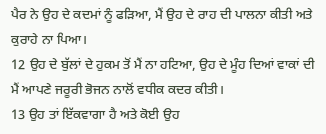ਪੈਰ ਨੇ ਉਹ ਦੇ ਕਦਮਾਂ ਨੂੰ ਫੜਿਆ, ਮੈਂ ਉਹ ਦੇ ਰਾਹ ਦੀ ਪਾਲਨਾ ਕੀਤੀ ਅਤੇ ਕੁਰਾਹੇ ਨਾ ਪਿਆ।
12 ਉਹ ਦੇ ਬੁੱਲਾਂ ਦੇ ਹੁਕਮ ਤੋਂ ਮੈਂ ਨਾ ਹਟਿਆ, ਉਹ ਦੇ ਮੂੰਹ ਦਿਆਂ ਵਾਕਾਂ ਦੀ ਮੈਂ ਆਪਣੇ ਜਰੂਰੀ ਭੋਜਨ ਨਾਲੋਂ ਵਧੀਕ ਕਦਰ ਕੀਤੀ।
13 ਉਹ ਤਾਂ ਇੱਕਵਾਗਾ ਹੈ ਅਤੇ ਕੋਈ ਉਹ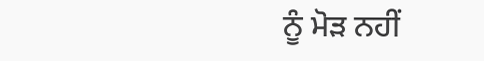ਨੂੰ ਮੋੜ ਨਹੀਂ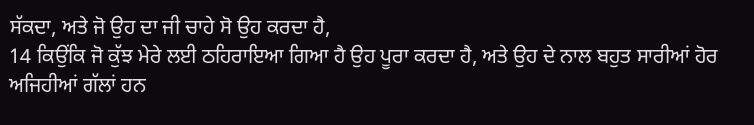ਸੱਕਦਾ, ਅਤੇ ਜੋ ਉਹ ਦਾ ਜੀ ਚਾਹੇ ਸੋ ਉਹ ਕਰਦਾ ਹੈ,
14 ਕਿਉਂਕਿ ਜੋ ਕੁੱਝ ਮੇਰੇ ਲਈ ਠਹਿਰਾਇਆ ਗਿਆ ਹੈ ਉਹ ਪੂਰਾ ਕਰਦਾ ਹੈ, ਅਤੇ ਉਹ ਦੇ ਨਾਲ ਬਹੁਤ ਸਾਰੀਆਂ ਹੋਰ ਅਜਿਹੀਆਂ ਗੱਲਾਂ ਹਨ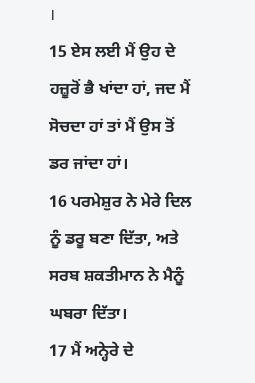।
15 ਏਸ ਲਈ ਮੈਂ ਉਹ ਦੇ ਹਜ਼ੂਰੋਂ ਭੈ ਖਾਂਦਾ ਹਾਂ, ਜਦ ਮੈਂ ਸੋਚਦਾ ਹਾਂ ਤਾਂ ਮੈਂ ਉਸ ਤੋਂ ਡਰ ਜਾਂਦਾ ਹਾਂ।
16 ਪਰਮੇਸ਼ੁਰ ਨੇ ਮੇਰੇ ਦਿਲ ਨੂੰ ਡਰੂ ਬਣਾ ਦਿੱਤਾ, ਅਤੇ ਸਰਬ ਸ਼ਕਤੀਮਾਨ ਨੇ ਮੈਨੂੰ ਘਬਰਾ ਦਿੱਤਾ।
17 ਮੈਂ ਅਨ੍ਹੇਰੇ ਦੇ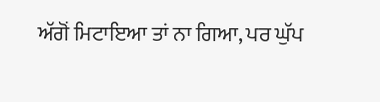ਅੱਗੋਂ ਮਿਟਾਇਆ ਤਾਂ ਨਾ ਗਿਆ, ਪਰ ਘੁੱਪ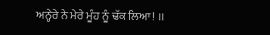ਅਨ੍ਹੇਰੇ ਨੇ ਮੇਰੇ ਮੂੰਹ ਨੂੰ ਢੱਕ ਲਿਆ! ।।